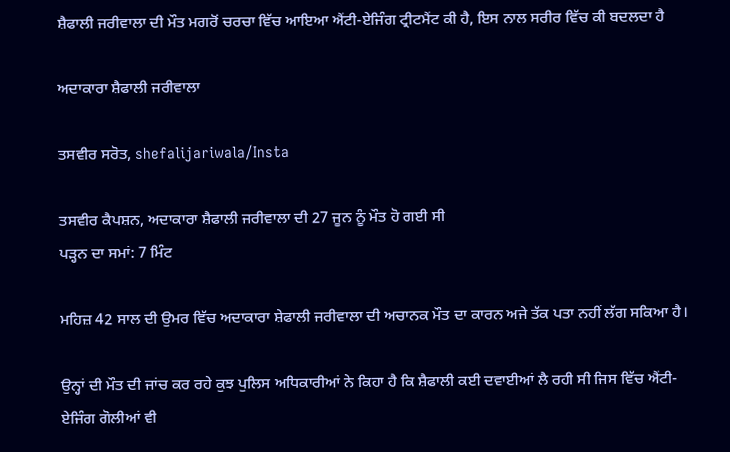ਸ਼ੈਫਾਲੀ ਜਰੀਵਾਲਾ ਦੀ ਮੌਤ ਮਗਰੋਂ ਚਰਚਾ ਵਿੱਚ ਆਇਆ ਐਂਟੀ-ਏਜਿੰਗ ਟ੍ਰੀਟਮੈਂਟ ਕੀ ਹੈ, ਇਸ ਨਾਲ ਸਰੀਰ ਵਿੱਚ ਕੀ ਬਦਲਦਾ ਹੈ

ਅਦਾਕਾਰਾ ਸ਼ੈਫਾਲੀ ਜਰੀਵਾਲਾ

ਤਸਵੀਰ ਸਰੋਤ, shefalijariwala/Insta

ਤਸਵੀਰ ਕੈਪਸ਼ਨ, ਅਦਾਕਾਰਾ ਸ਼ੈਫਾਲੀ ਜਰੀਵਾਲਾ ਦੀ 27 ਜੂਨ ਨੂੰ ਮੌਤ ਹੋ ਗਈ ਸੀ
ਪੜ੍ਹਨ ਦਾ ਸਮਾਂ: 7 ਮਿੰਟ

ਮਹਿਜ਼ 42 ਸਾਲ ਦੀ ਉਮਰ ਵਿੱਚ ਅਦਾਕਾਰਾ ਸ਼ੇਫਾਲੀ ਜਰੀਵਾਲਾ ਦੀ ਅਚਾਨਕ ਮੌਤ ਦਾ ਕਾਰਨ ਅਜੇ ਤੱਕ ਪਤਾ ਨਹੀਂ ਲੱਗ ਸਕਿਆ ਹੈ।

ਉਨ੍ਹਾਂ ਦੀ ਮੌਤ ਦੀ ਜਾਂਚ ਕਰ ਰਹੇ ਕੁਝ ਪੁਲਿਸ ਅਧਿਕਾਰੀਆਂ ਨੇ ਕਿਹਾ ਹੈ ਕਿ ਸ਼ੈਫਾਲੀ ਕਈ ਦਵਾਈਆਂ ਲੈ ਰਹੀ ਸੀ ਜਿਸ ਵਿੱਚ ਐਂਟੀ-ਏਜਿੰਗ ਗੋਲੀਆਂ ਵੀ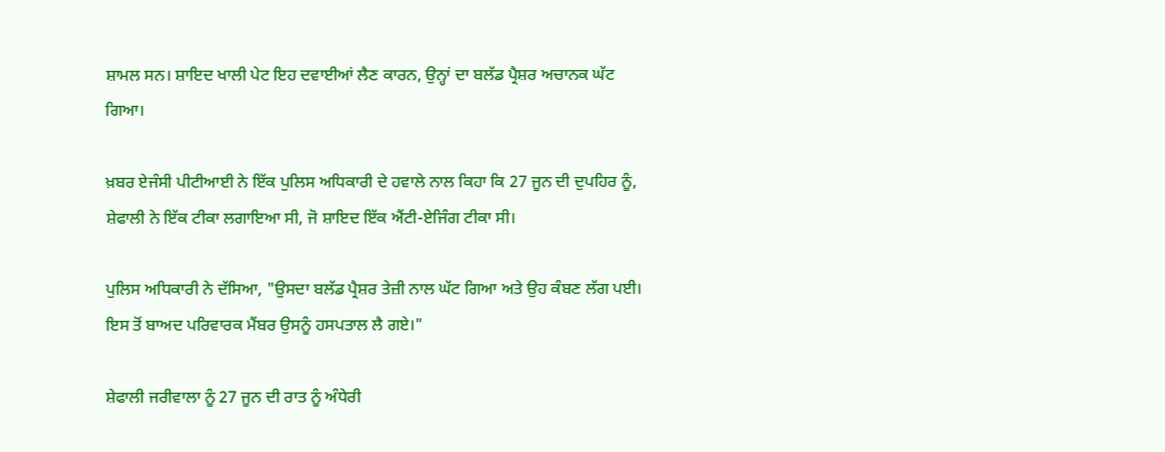ਸ਼ਾਮਲ ਸਨ। ਸ਼ਾਇਦ ਖਾਲੀ ਪੇਟ ਇਹ ਦਵਾਈਆਂ ਲੈਣ ਕਾਰਨ, ਉਨ੍ਹਾਂ ਦਾ ਬਲੱਡ ਪ੍ਰੈਸ਼ਰ ਅਚਾਨਕ ਘੱਟ ਗਿਆ।

ਖ਼ਬਰ ਏਜੰਸੀ ਪੀਟੀਆਈ ਨੇ ਇੱਕ ਪੁਲਿਸ ਅਧਿਕਾਰੀ ਦੇ ਹਵਾਲੇ ਨਾਲ ਕਿਹਾ ਕਿ 27 ਜੂਨ ਦੀ ਦੁਪਹਿਰ ਨੂੰ, ਸ਼ੇਫਾਲੀ ਨੇ ਇੱਕ ਟੀਕਾ ਲਗਾਇਆ ਸੀ, ਜੋ ਸ਼ਾਇਦ ਇੱਕ ਐਂਟੀ-ਏਜਿੰਗ ਟੀਕਾ ਸੀ।

ਪੁਲਿਸ ਅਧਿਕਾਰੀ ਨੇ ਦੱਸਿਆ, "ਉਸਦਾ ਬਲੱਡ ਪ੍ਰੈਸ਼ਰ ਤੇਜ਼ੀ ਨਾਲ ਘੱਟ ਗਿਆ ਅਤੇ ਉਹ ਕੰਬਣ ਲੱਗ ਪਈ। ਇਸ ਤੋਂ ਬਾਅਦ ਪਰਿਵਾਰਕ ਮੈਂਬਰ ਉਸਨੂੰ ਹਸਪਤਾਲ ਲੈ ਗਏ।"

ਸ਼ੇਫਾਲੀ ਜਰੀਵਾਲਾ ਨੂੰ 27 ਜੂਨ ਦੀ ਰਾਤ ਨੂੰ ਅੰਧੇਰੀ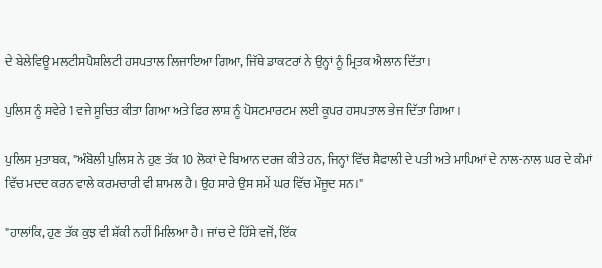ਦੇ ਬੇਲੇਵਿਊ ਮਲਟੀਸਪੈਸ਼ਲਿਟੀ ਹਸਪਤਾਲ ਲਿਜਾਇਆ ਗਿਆ, ਜਿੱਥੇ ਡਾਕਟਰਾਂ ਨੇ ਉਨ੍ਹਾਂ ਨੂੰ ਮ੍ਰਿਤਕ ਐਲਾਨ ਦਿੱਤਾ।

ਪੁਲਿਸ ਨੂੰ ਸਵੇਰੇ 1 ਵਜੇ ਸੂਚਿਤ ਕੀਤਾ ਗਿਆ ਅਤੇ ਫਿਰ ਲਾਸ਼ ਨੂੰ ਪੋਸਟਮਾਰਟਮ ਲਈ ਕੂਪਰ ਹਸਪਤਾਲ ਭੇਜ ਦਿੱਤਾ ਗਿਆ।

ਪੁਲਿਸ ਮੁਤਾਬਕ, "ਅੰਬੋਲੀ ਪੁਲਿਸ ਨੇ ਹੁਣ ਤੱਕ 10 ਲੋਕਾਂ ਦੇ ਬਿਆਨ ਦਰਜ ਕੀਤੇ ਹਨ, ਜਿਨ੍ਹਾਂ ਵਿੱਚ ਸ਼ੈਫਾਲੀ ਦੇ ਪਤੀ ਅਤੇ ਮਾਪਿਆਂ ਦੇ ਨਾਲ-ਨਾਲ ਘਰ ਦੇ ਕੰਮਾਂ ਵਿੱਚ ਮਦਦ ਕਰਨ ਵਾਲੇ ਕਰਮਚਾਰੀ ਵੀ ਸ਼ਾਮਲ ਹੈ। ਉਹ ਸਾਰੇ ਉਸ ਸਮੇਂ ਘਰ ਵਿੱਚ ਮੌਜੂਦ ਸਨ।"

"ਹਾਲਾਂਕਿ, ਹੁਣ ਤੱਕ ਕੁਝ ਵੀ ਸ਼ੱਕੀ ਨਹੀਂ ਮਿਲਿਆ ਹੈ। ਜਾਂਚ ਦੇ ਹਿੱਸੇ ਵਜੋਂ, ਇੱਕ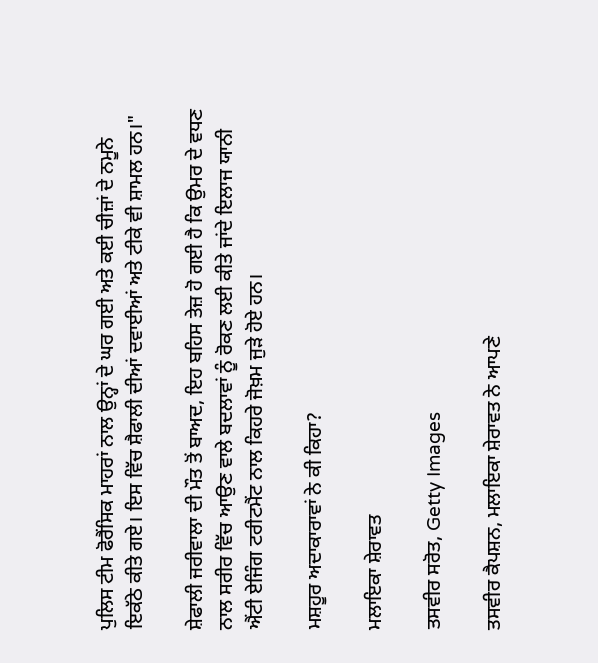ਪੁਲਿਸ ਟੀਮ ਫੋਰੈਂਸਿਕ ਮਾਹਰਾਂ ਨਾਲ ਉਨ੍ਹਾਂ ਦੇ ਘਰ ਗਈ ਅਤੇ ਕਈ ਚੀਜ਼ਾਂ ਦੇ ਨਮੂਨੇ ਇਕੱਠੇ ਕੀਤੇ ਗਏ। ਇਸ ਵਿੱਚ ਸ਼ੈਫਾਲੀ ਦੀਆਂ ਦਵਾਈਆਂ ਅਤੇ ਟੀਕੇ ਵੀ ਸ਼ਾਮਲ ਹਨ।"

ਸ਼ੇਫਾਲੀ ਜਰੀਵਾਲਾ ਦੀ ਮੌਤ ਤੋਂ ਬਾਅਦ, ਇਹ ਬਹਿਸ ਤੇਜ਼ ਹੋ ਗਈ ਹੈ ਕਿ ਉਮਰ ਦੇ ਵਧਣ ਨਾਲ ਸਰੀਰ ਵਿੱਚ ਆਉਣ ਵਾਲੇ ਬਦਲਾਵਾਂ ਨੂੰ ਰੋਕਣ ਲਈ ਕੀਤੇ ਜਾਂਦੇ ਇਲਾਜ ਯਾਨੀ ਐਂਟੀ ਏਜਿੰਗ ਟਰੀਟਮੈਂਟ ਨਾਲ ਕਿਹਰੇ ਜੋਖ਼ਮ ਜੁੜੇ ਹੋਏ ਹਨ।

ਮਸ਼ਹੂਰ ਅਦਾਕਾਰਾਵਾਂ ਨੇ ਕੀ ਕਿਹਾ?

ਮਲਾਇਕਾ ਸ਼ੇਰਾਵਤ

ਤਸਵੀਰ ਸਰੋਤ, Getty Images

ਤਸਵੀਰ ਕੈਪਸ਼ਨ, ਮਲਾਇਕਾ ਸ਼ੇਰਾਵਤ ਨੇ ਆਪਣੇ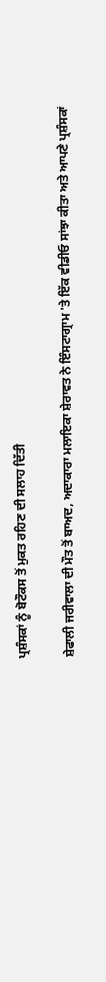ਪ੍ਰਸ਼ੰਸਕਾਂ ਨੂੰ ਬੋਟੌਕਸ ਤੋਂ ਮੁਕਤ ਰਹਿਣ ਦੀ ਸਲਾਹ ਦਿੱਤੀ

ਸ਼ੇਫਾਲੀ ਜਰੀਵਾਲਾ ਦੀ ਮੌਤ ਤੋਂ ਬਾਅਦ, ਅਦਾਕਾਰਾ ਮਲਾਇਕਾ ਸ਼ੇਰਾਵਤ ਨੇ ਇੰਸਟਾਗ੍ਰਾਮ 'ਤੇ ਇੱਕ ਵੀਡੀਓ ਸਾਂਝਾ ਕੀਤਾ ਅਤੇ ਆਪਣੇ ਪ੍ਰਸ਼ੰਸਕਾਂ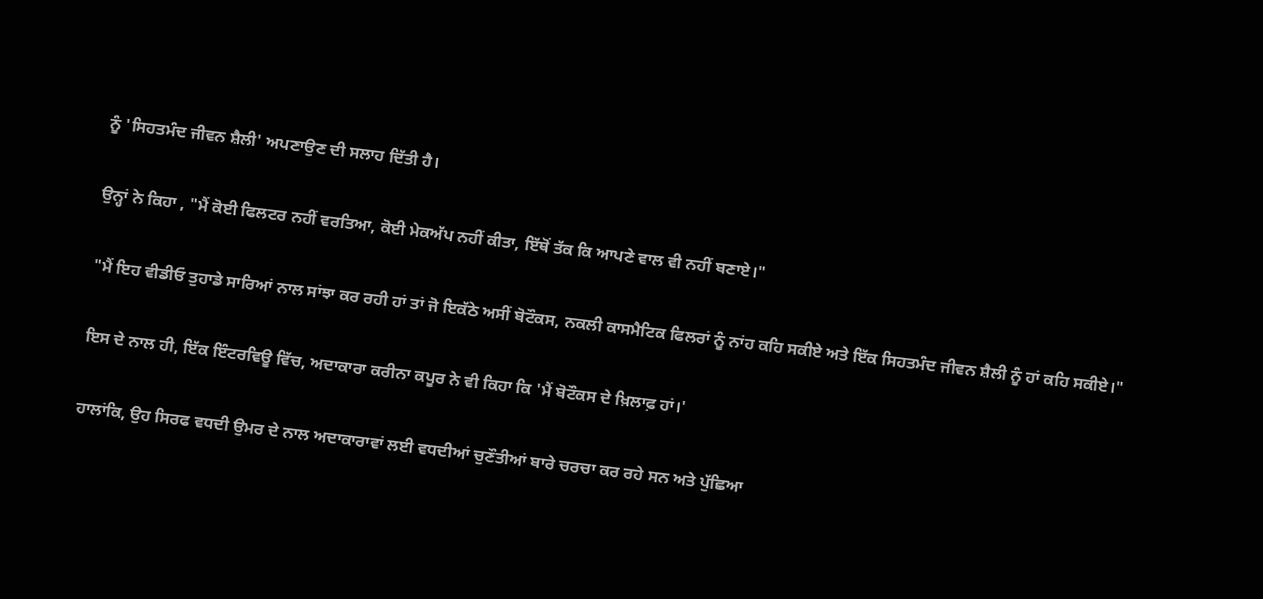ਨੂੰ 'ਸਿਹਤਮੰਦ ਜੀਵਨ ਸ਼ੈਲੀ' ਅਪਣਾਉਣ ਦੀ ਸਲਾਹ ਦਿੱਤੀ ਹੈ।

ਉਨ੍ਹਾਂ ਨੇ ਕਿਹਾ , "ਮੈਂ ਕੋਈ ਫਿਲਟਰ ਨਹੀਂ ਵਰਤਿਆ, ਕੋਈ ਮੇਕਅੱਪ ਨਹੀਂ ਕੀਤਾ, ਇੱਥੋਂ ਤੱਕ ਕਿ ਆਪਣੇ ਵਾਲ ਵੀ ਨਹੀਂ ਬਣਾਏ।"

"ਮੈਂ ਇਹ ਵੀਡੀਓ ਤੁਹਾਡੇ ਸਾਰਿਆਂ ਨਾਲ ਸਾਂਝਾ ਕਰ ਰਹੀ ਹਾਂ ਤਾਂ ਜੋ ਇਕੱਠੇ ਅਸੀਂ ਬੋਟੌਕਸ, ਨਕਲੀ ਕਾਸਮੈਟਿਕ ਫਿਲਰਾਂ ਨੂੰ ਨਾਂਹ ਕਹਿ ਸਕੀਏ ਅਤੇ ਇੱਕ ਸਿਹਤਮੰਦ ਜੀਵਨ ਸ਼ੈਲੀ ਨੂੰ ਹਾਂ ਕਹਿ ਸਕੀਏ।"

ਇਸ ਦੇ ਨਾਲ ਹੀ, ਇੱਕ ਇੰਟਰਵਿਊ ਵਿੱਚ, ਅਦਾਕਾਰਾ ਕਰੀਨਾ ਕਪੂਰ ਨੇ ਵੀ ਕਿਹਾ ਕਿ 'ਮੈਂ ਬੋਟੌਕਸ ਦੇ ਖ਼ਿਲਾਫ਼ ਹਾਂ।'

ਹਾਲਾਂਕਿ, ਉਹ ਸਿਰਫ ਵਧਦੀ ਉਮਰ ਦੇ ਨਾਲ ਅਦਾਕਾਰਾਵਾਂ ਲਈ ਵਧਦੀਆਂ ਚੁਣੌਤੀਆਂ ਬਾਰੇ ਚਰਚਾ ਕਰ ਰਹੇ ਸਨ ਅਤੇ ਪੁੱਛਿਆ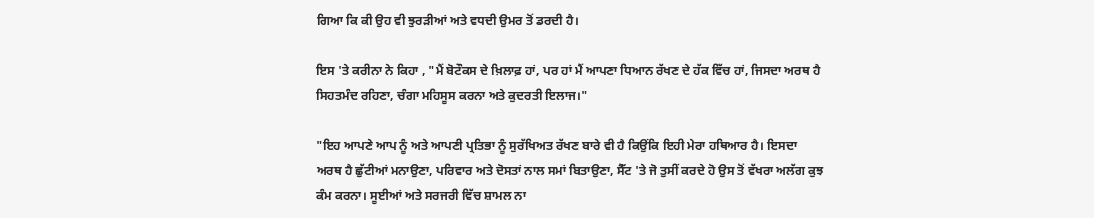ਗਿਆ ਕਿ ਕੀ ਉਹ ਵੀ ਝੁਰੜੀਆਂ ਅਤੇ ਵਧਦੀ ਉਮਰ ਤੋਂ ਡਰਦੀ ਹੈ।

ਇਸ 'ਤੇ ਕਰੀਨਾ ਨੇ ਕਿਹਾ , "ਮੈਂ ਬੋਟੌਕਸ ਦੇ ਖ਼ਿਲਾਫ਼ ਹਾਂ, ਪਰ ਹਾਂ ਮੈਂ ਆਪਣਾ ਧਿਆਨ ਰੱਖਣ ਦੇ ਹੱਕ ਵਿੱਚ ਹਾਂ, ਜਿਸਦਾ ਅਰਥ ਹੈ ਸਿਹਤਮੰਦ ਰਹਿਣਾ, ਚੰਗਾ ਮਹਿਸੂਸ ਕਰਨਾ ਅਤੇ ਕੁਦਰਤੀ ਇਲਾਜ।"

"ਇਹ ਆਪਣੇ ਆਪ ਨੂੰ ਅਤੇ ਆਪਣੀ ਪ੍ਰਤਿਭਾ ਨੂੰ ਸੁਰੱਖਿਅਤ ਰੱਖਣ ਬਾਰੇ ਵੀ ਹੈ ਕਿਉਂਕਿ ਇਹੀ ਮੇਰਾ ਹਥਿਆਰ ਹੈ। ਇਸਦਾ ਅਰਥ ਹੈ ਛੁੱਟੀਆਂ ਮਨਾਉਣਾ, ਪਰਿਵਾਰ ਅਤੇ ਦੋਸਤਾਂ ਨਾਲ ਸਮਾਂ ਬਿਤਾਉਣਾ, ਸੈੱਟ 'ਤੇ ਜੋ ਤੁਸੀਂ ਕਰਦੇ ਹੋ ਉਸ ਤੋਂ ਵੱਖਰਾ ਅਲੱਗ ਕੁਝ ਕੰਮ ਕਰਨਾ। ਸੂਈਆਂ ਅਤੇ ਸਰਜਰੀ ਵਿੱਚ ਸ਼ਾਮਲ ਨਾ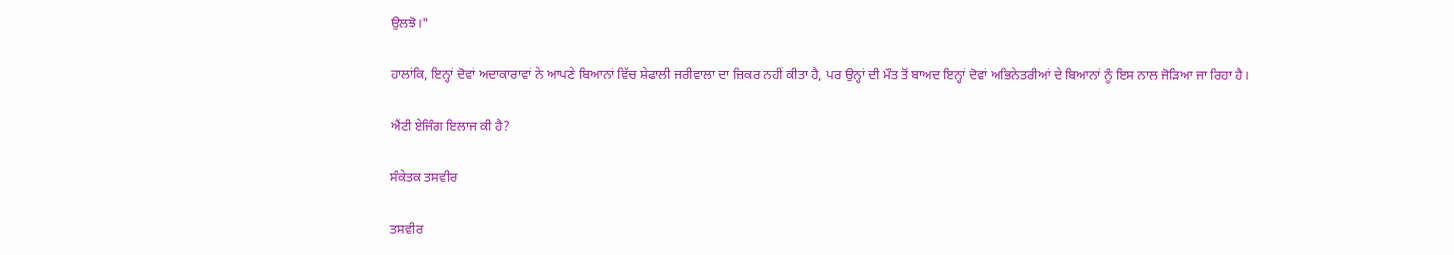ਉਲਝੋ।"

ਹਾਲਾਂਕਿ, ਇਨ੍ਹਾਂ ਦੋਵਾਂ ਅਦਾਕਾਰਾਵਾਂ ਨੇ ਆਪਣੇ ਬਿਆਨਾਂ ਵਿੱਚ ਸ਼ੇਫਾਲੀ ਜਰੀਵਾਲਾ ਦਾ ਜ਼ਿਕਰ ਨਹੀਂ ਕੀਤਾ ਹੈ, ਪਰ ਉਨ੍ਹਾਂ ਦੀ ਮੌਤ ਤੋਂ ਬਾਅਦ ਇਨ੍ਹਾਂ ਦੋਵਾਂ ਅਭਿਨੇਤਰੀਆਂ ਦੇ ਬਿਆਨਾਂ ਨੂੰ ਇਸ ਨਾਲ ਜੋੜਿਆ ਜਾ ਰਿਹਾ ਹੈ।

ਐਂਟੀ ਏਜਿੰਗ ਇਲਾਜ ਕੀ ਹੈ?

ਸੰਕੇਤਕ ਤਸਵੀਰ

ਤਸਵੀਰ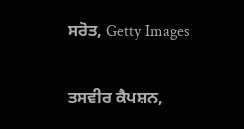ਸਰੋਤ, Getty Images

ਤਸਵੀਰ ਕੈਪਸ਼ਨ,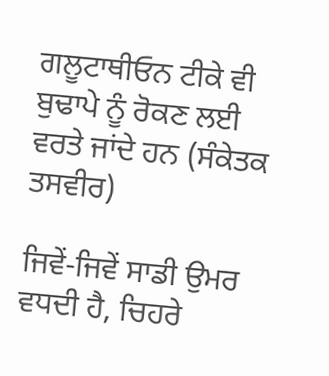ਗਲੂਟਾਥੀਓਨ ਟੀਕੇ ਵੀ ਬੁਢਾਪੇ ਨੂੰ ਰੋਕਣ ਲਈ ਵਰਤੇ ਜਾਂਦੇ ਹਨ (ਸੰਕੇਤਕ ਤਸਵੀਰ)

ਜਿਵੇਂ-ਜਿਵੇਂ ਸਾਡੀ ਉਮਰ ਵਧਦੀ ਹੈ, ਚਿਹਰੇ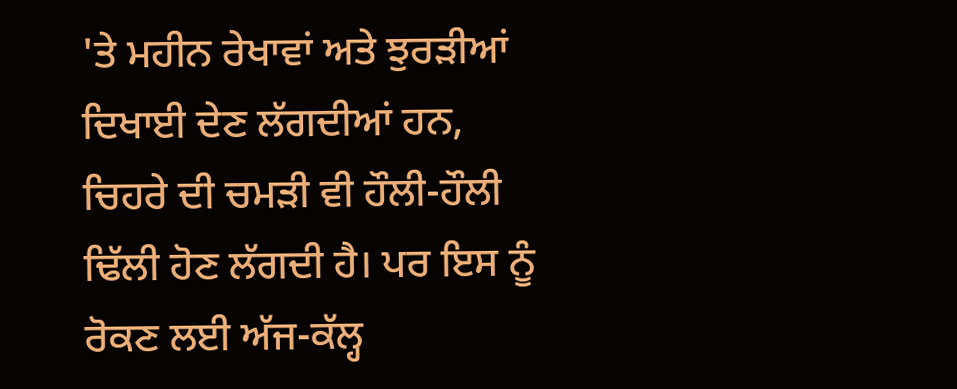'ਤੇ ਮਹੀਨ ਰੇਖਾਵਾਂ ਅਤੇ ਝੁਰੜੀਆਂ ਦਿਖਾਈ ਦੇਣ ਲੱਗਦੀਆਂ ਹਨ, ਚਿਹਰੇ ਦੀ ਚਮੜੀ ਵੀ ਹੌਲੀ-ਹੌਲੀ ਢਿੱਲੀ ਹੋਣ ਲੱਗਦੀ ਹੈ। ਪਰ ਇਸ ਨੂੰ ਰੋਕਣ ਲਈ ਅੱਜ-ਕੱਲ੍ਹ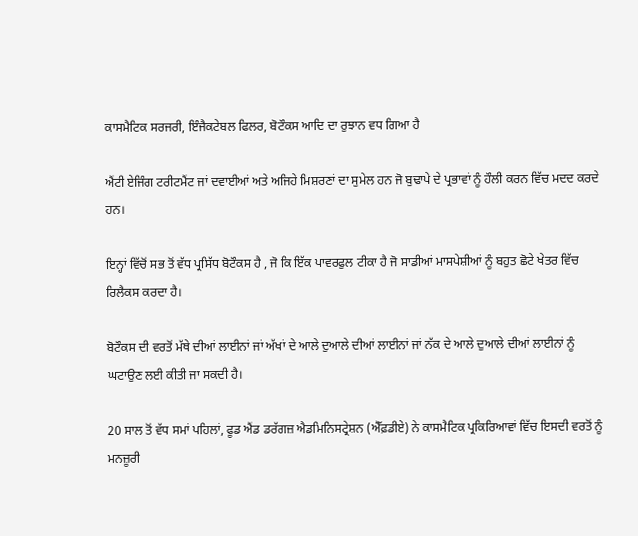ਕਾਸਮੈਟਿਕ ਸਰਜਰੀ, ਇੰਜੈਕਟੇਬਲ ਫਿਲਰ, ਬੋਟੌਕਸ ਆਦਿ ਦਾ ਰੁਝਾਨ ਵਧ ਗਿਆ ਹੈ

ਐਂਟੀ ਏਜਿੰਗ ਟਰੀਟਮੈਂਟ ਜਾਂ ਦਵਾਈਆਂ ਅਤੇ ਅਜਿਹੇ ਮਿਸ਼ਰਣਾਂ ਦਾ ਸੁਮੇਲ ਹਨ ਜੋ ਬੁਢਾਪੇ ਦੇ ਪ੍ਰਭਾਵਾਂ ਨੂੰ ਹੌਲੀ ਕਰਨ ਵਿੱਚ ਮਦਦ ਕਰਦੇ ਹਨ।

ਇਨ੍ਹਾਂ ਵਿੱਚੋਂ ਸਭ ਤੋਂ ਵੱਧ ਪ੍ਰਸਿੱਧ ਬੋਟੌਕਸ ਹੈ , ਜੋ ਕਿ ਇੱਕ ਪਾਵਰਫੁਲ ਟੀਕਾ ਹੈ ਜੋ ਸਾਡੀਆਂ ਮਾਸਪੇਸ਼ੀਆਂ ਨੂੰ ਬਹੁਤ ਛੋਟੇ ਖੇਤਰ ਵਿੱਚ ਰਿਲੈਕਸ ਕਰਦਾ ਹੈ।

ਬੋਟੌਕਸ ਦੀ ਵਰਤੋਂ ਮੱਥੇ ਦੀਆਂ ਲਾਈਨਾਂ ਜਾਂ ਅੱਖਾਂ ਦੇ ਆਲੇ ਦੁਆਲੇ ਦੀਆਂ ਲਾਈਨਾਂ ਜਾਂ ਨੱਕ ਦੇ ਆਲੇ ਦੁਆਲੇ ਦੀਆਂ ਲਾਈਨਾਂ ਨੂੰ ਘਟਾਉਣ ਲਈ ਕੀਤੀ ਜਾ ਸਕਦੀ ਹੈ।

20 ਸਾਲ ਤੋਂ ਵੱਧ ਸਮਾਂ ਪਹਿਲਾਂ, ਫੂਡ ਐਂਡ ਡਰੱਗਜ਼ ਐਡਮਿਨਿਸਟ੍ਰੇਸ਼ਨ (ਐੱਫ਼ਡੀਏ) ਨੇ ਕਾਸਮੈਟਿਕ ਪ੍ਰਕਿਰਿਆਵਾਂ ਵਿੱਚ ਇਸਦੀ ਵਰਤੋਂ ਨੂੰ ਮਨਜ਼ੂਰੀ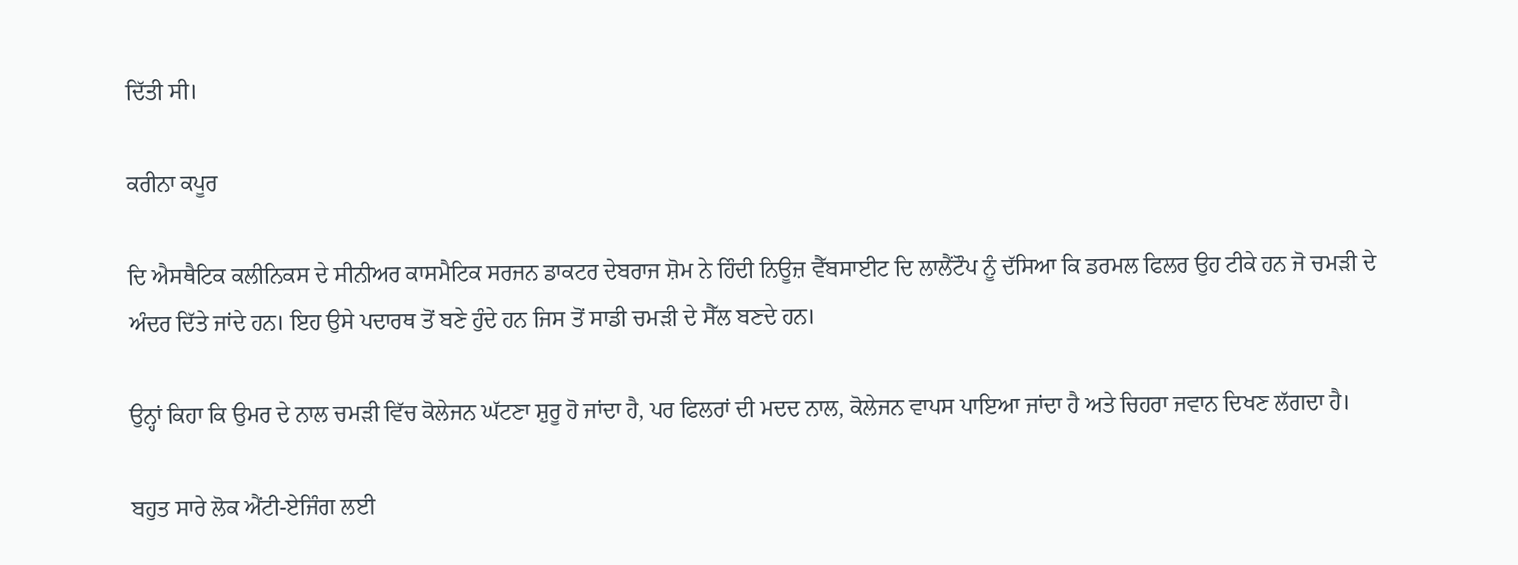ਦਿੱਤੀ ਸੀ।

ਕਰੀਨਾ ਕਪੂਰ

ਦਿ ਐਸਥੈਟਿਕ ਕਲੀਨਿਕਸ ਦੇ ਸੀਨੀਅਰ ਕਾਸਮੈਟਿਕ ਸਰਜਨ ਡਾਕਟਰ ਦੇਬਰਾਜ ਸ਼ੋਮ ਨੇ ਹਿੰਦੀ ਨਿਊਜ਼ ਵੈੱਬਸਾਈਟ ਦਿ ਲਾਲੈਂਟੌਪ ਨੂੰ ਦੱਸਿਆ ਕਿ ਡਰਮਲ ਫਿਲਰ ਉਹ ਟੀਕੇ ਹਨ ਜੋ ਚਮੜੀ ਦੇ ਅੰਦਰ ਦਿੱਤੇ ਜਾਂਦੇ ਹਨ। ਇਹ ਉਸੇ ਪਦਾਰਥ ਤੋਂ ਬਣੇ ਹੁੰਦੇ ਹਨ ਜਿਸ ਤੋਂ ਸਾਡੀ ਚਮੜੀ ਦੇ ਸੈੱਲ ਬਣਦੇ ਹਨ।

ਉਨ੍ਹਾਂ ਕਿਹਾ ਕਿ ਉਮਰ ਦੇ ਨਾਲ ਚਮੜੀ ਵਿੱਚ ਕੋਲੇਜਨ ਘੱਟਣਾ ਸ਼ੁਰੂ ਹੋ ਜਾਂਦਾ ਹੈ, ਪਰ ਫਿਲਰਾਂ ਦੀ ਮਦਦ ਨਾਲ, ਕੋਲੇਜਨ ਵਾਪਸ ਪਾਇਆ ਜਾਂਦਾ ਹੈ ਅਤੇ ਚਿਹਰਾ ਜਵਾਨ ਦਿਖਣ ਲੱਗਦਾ ਹੈ।

ਬਹੁਤ ਸਾਰੇ ਲੋਕ ਐਂਟੀ-ਏਜਿੰਗ ਲਈ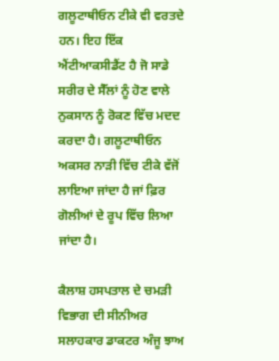ਗਲੂਟਾਥੀਓਨ ਟੀਕੇ ਵੀ ਵਰਤਦੇ ਹਨ। ਇਹ ਇੱਕ ਐਂਟੀਆਕਸੀਡੈਂਟ ਹੈ ਜੋ ਸਾਡੇ ਸਰੀਰ ਦੇ ਸੈੱਲਾਂ ਨੂੰ ਹੋਣ ਵਾਲੇ ਨੁਕਸਾਨ ਨੂੰ ਰੋਕਣ ਵਿੱਚ ਮਦਦ ਕਰਦਾ ਹੈ। ਗਲੂਟਾਥੀਓਨ ਅਕਸਰ ਨਾੜੀ ਵਿੱਚ ਟੀਕੇ ਵੱਜੋਂ ਲਾਇਆ ਜਾਂਦਾ ਹੈ ਜਾਂ ਫ਼ਿਰ ਗੋਲੀਆਂ ਦੇ ਰੂਪ ਵਿੱਚ ਲਿਆ ਜਾਂਦਾ ਹੈ।

ਕੈਲਾਸ਼ ਹਸਪਤਾਲ ਦੇ ਚਮੜੀ ਵਿਭਾਗ ਦੀ ਸੀਨੀਅਰ ਸਲਾਹਕਾਰ ਡਾਕਟਰ ਅੰਜੂ ਝਾਅ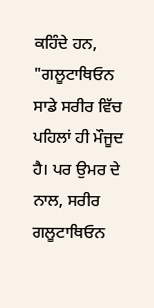ਕਹਿੰਦੇ ਹਨ, "ਗਲੂਟਾਥਿਓਨ ਸਾਡੇ ਸਰੀਰ ਵਿੱਚ ਪਹਿਲਾਂ ਹੀ ਮੌਜੂਦ ਹੈ। ਪਰ ਉਮਰ ਦੇ ਨਾਲ, ਸਰੀਰ ਗਲੂਟਾਥਿਓਨ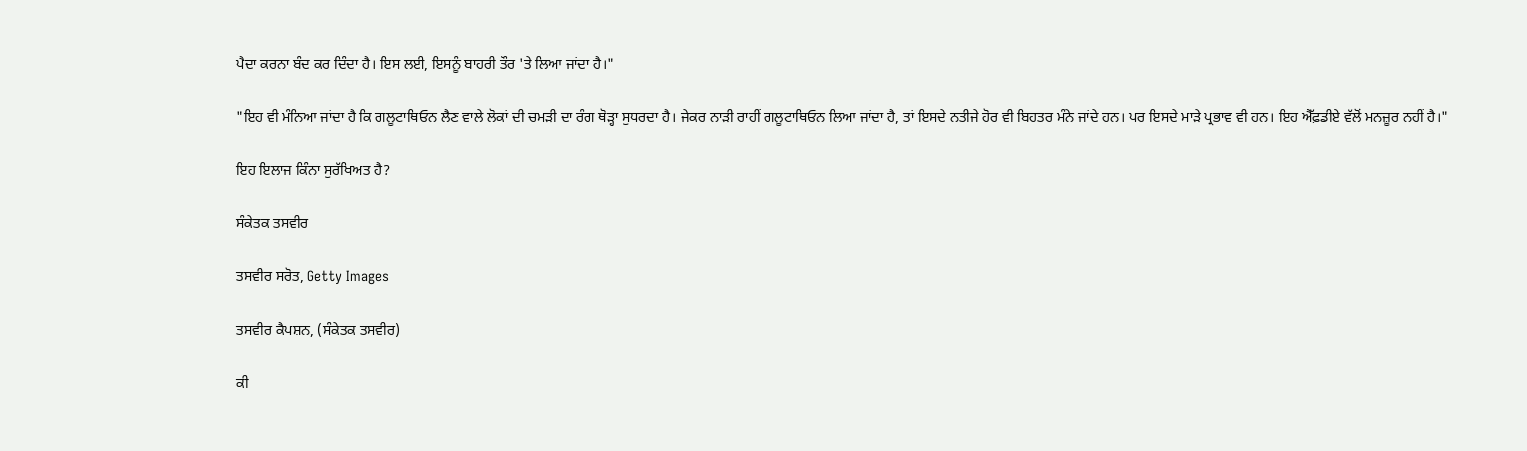ਪੈਦਾ ਕਰਨਾ ਬੰਦ ਕਰ ਦਿੰਦਾ ਹੈ। ਇਸ ਲਈ, ਇਸਨੂੰ ਬਾਹਰੀ ਤੌਰ 'ਤੇ ਲਿਆ ਜਾਂਦਾ ਹੈ।"

"ਇਹ ਵੀ ਮੰਨਿਆ ਜਾਂਦਾ ਹੈ ਕਿ ਗਲੂਟਾਥਿਓਨ ਲੈਣ ਵਾਲੇ ਲੋਕਾਂ ਦੀ ਚਮੜੀ ਦਾ ਰੰਗ ਥੋੜ੍ਹਾ ਸੁਧਰਦਾ ਹੈ। ਜੇਕਰ ਨਾੜੀ ਰਾਹੀਂ ਗਲੂਟਾਥਿਓਨ ਲਿਆ ਜਾਂਦਾ ਹੈ, ਤਾਂ ਇਸਦੇ ਨਤੀਜੇ ਹੋਰ ਵੀ ਬਿਹਤਰ ਮੰਨੇ ਜਾਂਦੇ ਹਨ। ਪਰ ਇਸਦੇ ਮਾੜੇ ਪ੍ਰਭਾਵ ਵੀ ਹਨ। ਇਹ ਐੱਫ਼ਡੀਏ ਵੱਲੋਂ ਮਨਜ਼ੂਰ ਨਹੀਂ ਹੈ।"

ਇਹ ਇਲਾਜ ਕਿੰਨਾ ਸੁਰੱਖਿਅਤ ਹੈ?

ਸੰਕੇਤਕ ਤਸਵੀਰ

ਤਸਵੀਰ ਸਰੋਤ, Getty Images

ਤਸਵੀਰ ਕੈਪਸ਼ਨ, (ਸੰਕੇਤਕ ਤਸਵੀਰ)

ਕੀ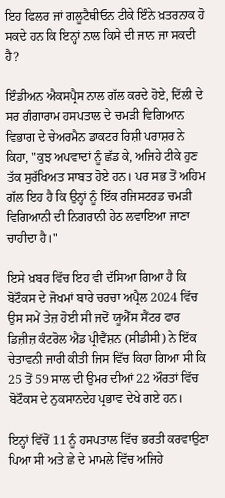ਇਹ ਫਿਲਰ ਜਾਂ ਗਲੂਟੈਥੀਓਨ ਟੀਕੇ ਇੰਨੇ ਖ਼ਤਰਨਾਕ ਹੋ ਸਕਦੇ ਹਨ ਕਿ ਇਨ੍ਹਾਂ ਨਾਲ ਕਿਸੇ ਦੀ ਜਾਨ ਜਾ ਸਕਦੀ ਹੈ?

ਇੰਡੀਅਨ ਐਕਸਪ੍ਰੈਸ ਨਾਲ ਗੱਲ ਕਰਦੇ ਹੋਏ, ਦਿੱਲੀ ਦੇ ਸਰ ਗੰਗਾਰਾਮ ਹਸਪਤਾਲ ਦੇ ਚਮੜੀ ਵਿਗਿਆਨ ਵਿਭਾਗ ਦੇ ਚੇਅਰਮੈਨ ਡਾਕਟਰ ਰਿਸ਼ੀ ਪਰਾਸ਼ਰ ਨੇ ਕਿਹਾ, "ਕੁਝ ਅਪਵਾਦਾਂ ਨੂੰ ਛੱਡ ਕੇ, ਅਜਿਹੇ ਟੀਕੇ ਹੁਣ ਤੱਕ ਸੁਰੱਖਿਅਤ ਸਾਬਤ ਹੋਏ ਹਨ। ਪਰ ਸਭ ਤੋਂ ਅਹਿਮ ਗੱਲ ਇਹ ਹੈ ਕਿ ਉਨ੍ਹਾਂ ਨੂੰ ਇੱਕ ਰਜਿਸਟਰਡ ਚਮੜੀ ਵਿਗਿਆਨੀ ਦੀ ਨਿਗਰਾਨੀ ਹੇਠ ਲਵਾਇਆ ਜਾਣਾ ਚਾਹੀਦਾ ਹੈ।"

ਇਸੇ ਖ਼ਬਰ ਵਿੱਚ ਇਹ ਵੀ ਦੱਸਿਆ ਗਿਆ ਹੈ ਕਿ ਬੋਟੌਕਸ ਦੇ ਜੋਖਮਾਂ ਬਾਰੇ ਚਰਚਾ ਅਪ੍ਰੈਲ 2024 ਵਿੱਚ ਉਸ ਸਮੇਂ ਤੇਜ਼ ਹੋਈ ਸੀ ਜਦੋਂ ਯੂਐੱਸ ਸੈਂਟਰ ਫਾਰ ਡਿਜ਼ੀਜ਼ ਕੰਟਰੋਲ ਐਂਡ ਪ੍ਰੀਵੈਂਸ਼ਨ (ਸੀਡੀਸੀ) ਨੇ ਇੱਕ ਚੇਤਾਵਨੀ ਜਾਰੀ ਕੀਤੀ ਜਿਸ ਵਿੱਚ ਕਿਹਾ ਗਿਆ ਸੀ ਕਿ 25 ਤੋਂ 59 ਸਾਲ ਦੀ ਉਮਰ ਦੀਆਂ 22 ਔਰਤਾਂ ਵਿੱਚ ਬੋਟੌਕਸ ਦੇ ਨੁਕਸਾਨਦੇਹ ਪ੍ਰਭਾਵ ਦੇਖੇ ਗਏ ਹਨ।

ਇਨ੍ਹਾਂ ਵਿੱਚੋਂ 11 ਨੂੰ ਹਸਪਤਾਲ ਵਿੱਚ ਭਰਤੀ ਕਰਵਾਉਣਾ ਪਿਆ ਸੀ ਅਤੇ ਛੇ ਦੇ ਮਾਮਲੇ ਵਿੱਚ ਅਜਿਹੇ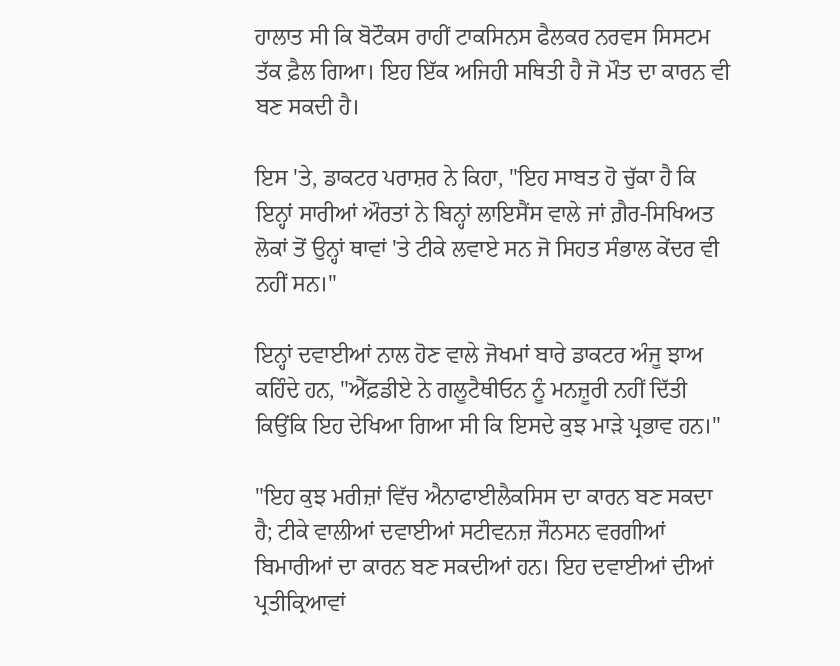ਹਾਲਾਤ ਸੀ ਕਿ ਬੋਟੌਕਸ ਰਾਹੀਂ ਟਾਕਸਿਨਸ ਫੈਲਕਰ ਨਰਵਸ ਸਿਸਟਮ ਤੱਕ ਫ਼ੈਲ ਗਿਆ। ਇਹ ਇੱਕ ਅਜਿਹੀ ਸਥਿਤੀ ਹੈ ਜੋ ਮੌਤ ਦਾ ਕਾਰਨ ਵੀ ਬਣ ਸਕਦੀ ਹੈ।

ਇਸ 'ਤੇ, ਡਾਕਟਰ ਪਰਾਸ਼ਰ ਨੇ ਕਿਹਾ, "ਇਹ ਸਾਬਤ ਹੋ ਚੁੱਕਾ ਹੈ ਕਿ ਇਨ੍ਹਾਂ ਸਾਰੀਆਂ ਔਰਤਾਂ ਨੇ ਬਿਨ੍ਹਾਂ ਲਾਇਸੈਂਸ ਵਾਲੇ ਜਾਂ ਗ਼ੈਰ-ਸਿਖਿਅਤ ਲੋਕਾਂ ਤੋਂ ਉਨ੍ਹਾਂ ਥਾਵਾਂ 'ਤੇ ਟੀਕੇ ਲਵਾਏ ਸਨ ਜੋ ਸਿਹਤ ਸੰਭਾਲ ਕੇਂਦਰ ਵੀ ਨਹੀਂ ਸਨ।"

ਇਨ੍ਹਾਂ ਦਵਾਈਆਂ ਨਾਲ ਹੋਣ ਵਾਲੇ ਜੋਖਮਾਂ ਬਾਰੇ ਡਾਕਟਰ ਅੰਜੂ ਝਾਅ ਕਹਿੰਦੇ ਹਨ, "ਐੱਫ਼ਡੀਏ ਨੇ ਗਲੂਟੈਥੀਓਨ ਨੂੰ ਮਨਜ਼ੂਰੀ ਨਹੀਂ ਦਿੱਤੀ ਕਿਉਂਕਿ ਇਹ ਦੇਖਿਆ ਗਿਆ ਸੀ ਕਿ ਇਸਦੇ ਕੁਝ ਮਾੜੇ ਪ੍ਰਭਾਵ ਹਨ।"

"ਇਹ ਕੁਝ ਮਰੀਜ਼ਾਂ ਵਿੱਚ ਐਨਾਫਾਈਲੈਕਸਿਸ ਦਾ ਕਾਰਨ ਬਣ ਸਕਦਾ ਹੈ; ਟੀਕੇ ਵਾਲੀਆਂ ਦਵਾਈਆਂ ਸਟੀਵਨਜ਼ ਜੌਨਸਨ ਵਰਗੀਆਂ ਬਿਮਾਰੀਆਂ ਦਾ ਕਾਰਨ ਬਣ ਸਕਦੀਆਂ ਹਨ। ਇਹ ਦਵਾਈਆਂ ਦੀਆਂ ਪ੍ਰਤੀਕ੍ਰਿਆਵਾਂ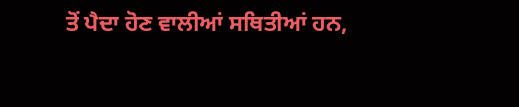ਤੋਂ ਪੈਦਾ ਹੋਣ ਵਾਲੀਆਂ ਸਥਿਤੀਆਂ ਹਨ,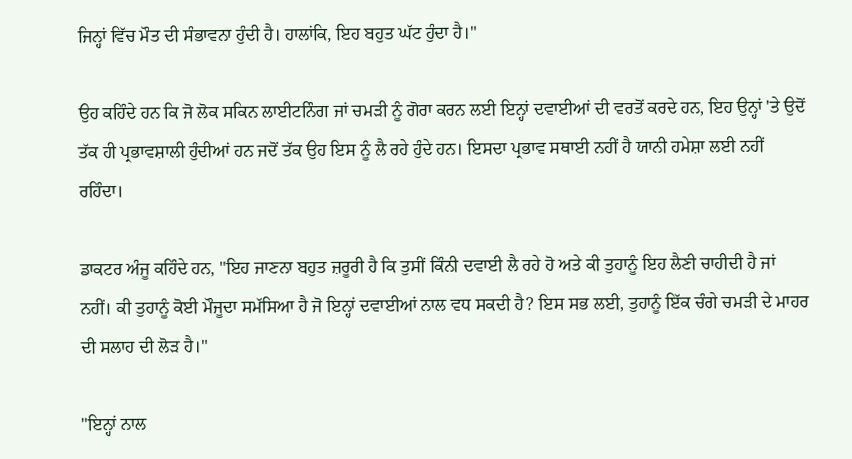ਜਿਨ੍ਹਾਂ ਵਿੱਚ ਮੌਤ ਦੀ ਸੰਭਾਵਨਾ ਹੁੰਦੀ ਹੈ। ਹਾਲਾਂਕਿ, ਇਹ ਬਹੁਤ ਘੱਟ ਹੁੰਦਾ ਹੈ।"

ਉਹ ਕਹਿੰਦੇ ਹਨ ਕਿ ਜੋ ਲੋਕ ਸਕਿਨ ਲਾਈਟਨਿੰਗ ਜਾਂ ਚਮੜੀ ਨੂੰ ਗੋਰਾ ਕਰਨ ਲਈ ਇਨ੍ਹਾਂ ਦਵਾਈਆਂ ਦੀ ਵਰਤੋਂ ਕਰਦੇ ਹਨ, ਇਹ ਉਨ੍ਹਾਂ 'ਤੇ ਉਦੋਂ ਤੱਕ ਹੀ ਪ੍ਰਭਾਵਸ਼ਾਲੀ ਹੁੰਦੀਆਂ ਹਨ ਜਦੋਂ ਤੱਕ ਉਹ ਇਸ ਨੂੰ ਲੈ ਰਹੇ ਹੁੰਦੇ ਹਨ। ਇਸਦਾ ਪ੍ਰਭਾਵ ਸਥਾਈ ਨਹੀਂ ਹੈ ਯਾਨੀ ਹਮੇਸ਼ਾ ਲਈ ਨਹੀਂ ਰਹਿੰਦਾ।

ਡਾਕਟਰ ਅੰਜੂ ਕਹਿੰਦੇ ਹਨ, "ਇਹ ਜਾਣਨਾ ਬਹੁਤ ਜ਼ਰੂਰੀ ਹੈ ਕਿ ਤੁਸੀਂ ਕਿੰਨੀ ਦਵਾਈ ਲੈ ਰਹੇ ਹੋ ਅਤੇ ਕੀ ਤੁਹਾਨੂੰ ਇਹ ਲੈਣੀ ਚਾਹੀਦੀ ਹੈ ਜਾਂ ਨਹੀਂ। ਕੀ ਤੁਹਾਨੂੰ ਕੋਈ ਮੌਜੂਦਾ ਸਮੱਸਿਆ ਹੈ ਜੋ ਇਨ੍ਹਾਂ ਦਵਾਈਆਂ ਨਾਲ ਵਧ ਸਕਦੀ ਹੈ? ਇਸ ਸਭ ਲਈ, ਤੁਹਾਨੂੰ ਇੱਕ ਚੰਗੇ ਚਮੜੀ ਦੇ ਮਾਹਰ ਦੀ ਸਲਾਹ ਦੀ ਲੋੜ ਹੈ।"

"ਇਨ੍ਹਾਂ ਨਾਲ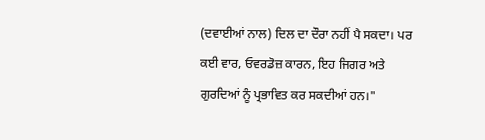(ਦਵਾਈਆਂ ਨਾਲ) ਦਿਲ ਦਾ ਦੌਰਾ ਨਹੀਂ ਪੈ ਸਕਦਾ। ਪਰ ਕਈ ਵਾਰ, ਓਵਰਡੋਜ਼ ਕਾਰਨ, ਇਹ ਜਿਗਰ ਅਤੇ ਗੁਰਦਿਆਂ ਨੂੰ ਪ੍ਰਭਾਵਿਤ ਕਰ ਸਕਦੀਆਂ ਹਨ।"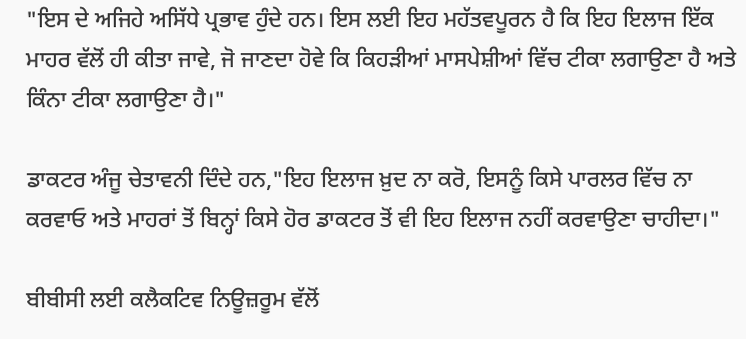"ਇਸ ਦੇ ਅਜਿਹੇ ਅਸਿੱਧੇ ਪ੍ਰਭਾਵ ਹੁੰਦੇ ਹਨ। ਇਸ ਲਈ ਇਹ ਮਹੱਤਵਪੂਰਨ ਹੈ ਕਿ ਇਹ ਇਲਾਜ ਇੱਕ ਮਾਹਰ ਵੱਲੋਂ ਹੀ ਕੀਤਾ ਜਾਵੇ, ਜੋ ਜਾਣਦਾ ਹੋਵੇ ਕਿ ਕਿਹੜੀਆਂ ਮਾਸਪੇਸ਼ੀਆਂ ਵਿੱਚ ਟੀਕਾ ਲਗਾਉਣਾ ਹੈ ਅਤੇ ਕਿੰਨਾ ਟੀਕਾ ਲਗਾਉਣਾ ਹੈ।"

ਡਾਕਟਰ ਅੰਜੂ ਚੇਤਾਵਨੀ ਦਿੰਦੇ ਹਨ,"ਇਹ ਇਲਾਜ ਖ਼ੁਦ ਨਾ ਕਰੋ, ਇਸਨੂੰ ਕਿਸੇ ਪਾਰਲਰ ਵਿੱਚ ਨਾ ਕਰਵਾਓ ਅਤੇ ਮਾਹਰਾਂ ਤੋਂ ਬਿਨ੍ਹਾਂ ਕਿਸੇ ਹੋਰ ਡਾਕਟਰ ਤੋਂ ਵੀ ਇਹ ਇਲਾਜ ਨਹੀਂ ਕਰਵਾਉਣਾ ਚਾਹੀਦਾ।"

ਬੀਬੀਸੀ ਲਈ ਕਲੈਕਟਿਵ ਨਿਊਜ਼ਰੂਮ ਵੱਲੋਂ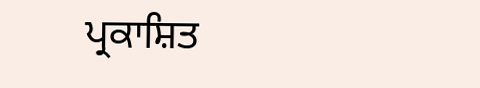ਪ੍ਰਕਾਸ਼ਿਤ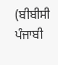(ਬੀਬੀਸੀ ਪੰਜਾਬੀ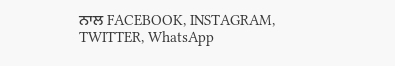ਨਾਲ FACEBOOK, INSTAGRAM, TWITTER, WhatsApp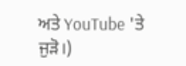ਅਤੇ YouTube 'ਤੇ ਜੁੜੋ।)